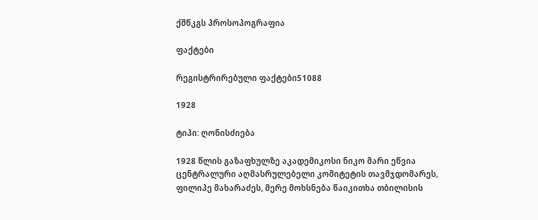ქშწკგს პროსოპოგრაფია

ფაქტები

რეგისტრირებული ფაქტები51088

1928

ტიპი: ღონისძიება

1928 წლის გაზაფხულზე აკადემიკოსი ნიკო მარი ეწვია ცენტრალური აღმასრულებელი კომიტეტის თავმჯდომარეს, ფილიპე მახარაძეს, მერე მოხსნება წაიკითხა თბილისის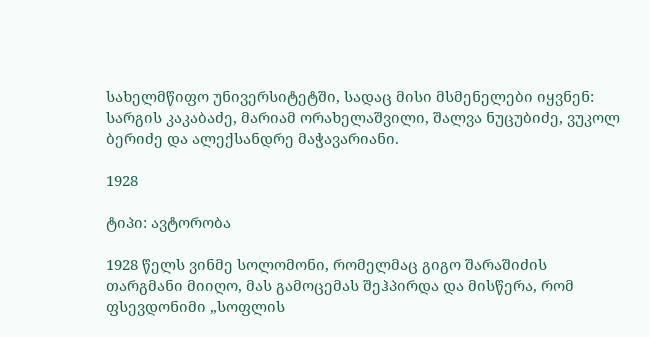სახელმწიფო უნივერსიტეტში, სადაც მისი მსმენელები იყვნენ: სარგის კაკაბაძე, მარიამ ორახელაშვილი, შალვა ნუცუბიძე, ვუკოლ ბერიძე და ალექსანდრე მაჭავარიანი.

1928

ტიპი: ავტორობა

1928 წელს ვინმე სოლომონი, რომელმაც გიგო შარაშიძის თარგმანი მიიღო, მას გამოცემას შეჰპირდა და მისწერა, რომ ფსევდონიმი „სოფლის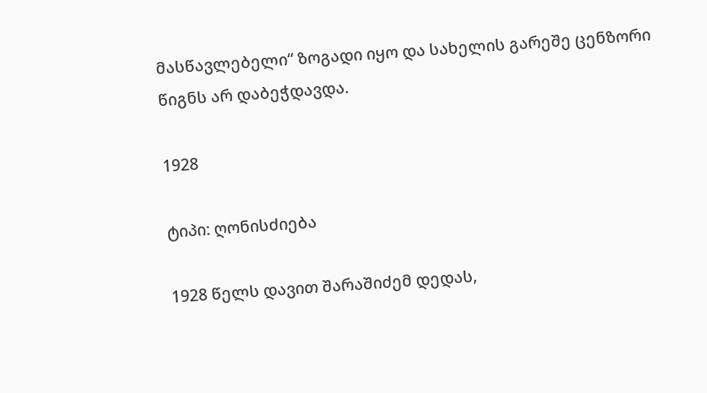მასწავლებელი“ ზოგადი იყო და სახელის გარეშე ცენზორი წიგნს არ დაბეჭდავდა.

1928

ტიპი: ღონისძიება

1928 წელს დავით შარაშიძემ დედას,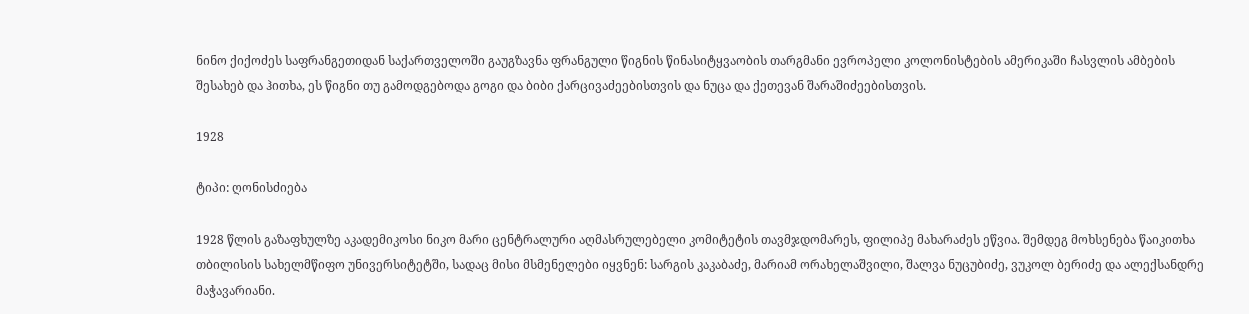ნინო ქიქოძეს საფრანგეთიდან საქართველოში გაუგზავნა ფრანგული წიგნის წინასიტყვაობის თარგმანი ევროპელი კოლონისტების ამერიკაში ჩასვლის ამბების შესახებ და ჰითხა, ეს წიგნი თუ გამოდგებოდა გოგი და ბიბი ქარცივაძეებისთვის და ნუცა და ქეთევან შარაშიძეებისთვის.

1928

ტიპი: ღონისძიება

1928 წლის გაზაფხულზე აკადემიკოსი ნიკო მარი ცენტრალური აღმასრულებელი კომიტეტის თავმჯდომარეს, ფილიპე მახარაძეს ეწვია. შემდეგ მოხსენება წაიკითხა თბილისის სახელმწიფო უნივერსიტეტში, სადაც მისი მსმენელები იყვნენ: სარგის კაკაბაძე, მარიამ ორახელაშვილი, შალვა ნუცუბიძე, ვუკოლ ბერიძე და ალექსანდრე მაჭავარიანი.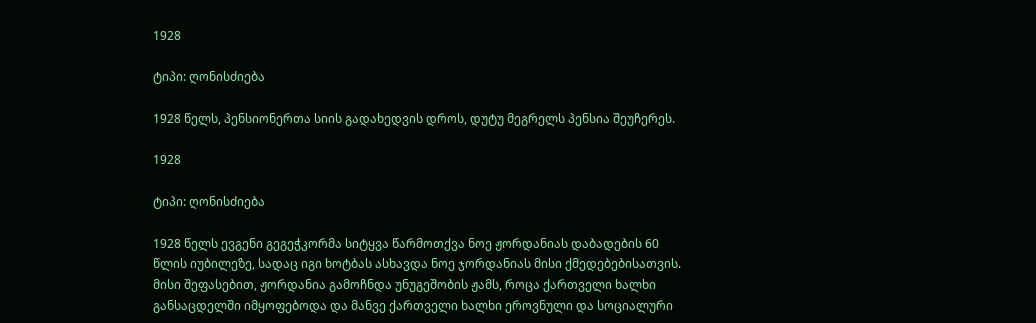1928

ტიპი: ღონისძიება

1928 წელს, პენსიონერთა სიის გადახედვის დროს, დუტუ მეგრელს პენსია შეუჩერეს.

1928

ტიპი: ღონისძიება

1928 წელს ევგენი გეგეჭკორმა სიტყვა წარმოთქვა ნოე ჟორდანიას დაბადების 60 წლის იუბილეზე, სადაც იგი ხოტბას ასხავდა ნოე ჯორდანიას მისი ქმედებებისათვის. მისი შეფასებით, ჟორდანია გამოჩნდა უნუგეშობის ჟამს, როცა ქართველი ხალხი განსაცდელში იმყოფებოდა და მანვე ქართველი ხალხი ეროვნული და სოციალური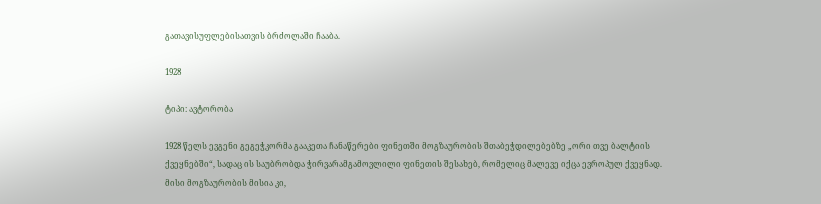გათავისუფლებისათვის ბრძოლაში ჩააბა.

1928

ტიპი: ავტორობა

1928 წელს ევგენი გეგეჭკორმა გააკეთა ჩანაწერები ფინეთში მოგზაურობის შთაბეჭდილებებზე „ორი თვე ბალტიის ქვეყნებში“, სადაც ის საუბრობდა ჭირვარამგამოვლილი ფინეთის შესახებ, რომელიც მალევე იქცა ევროპულ ქვეყნად. მისი მოგზაურობის მისია კი,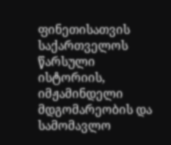ფინეთისათვის საქართველოს წარსული ისტორიის, იმჟამინდელი მდგომარეობის და სამომავლო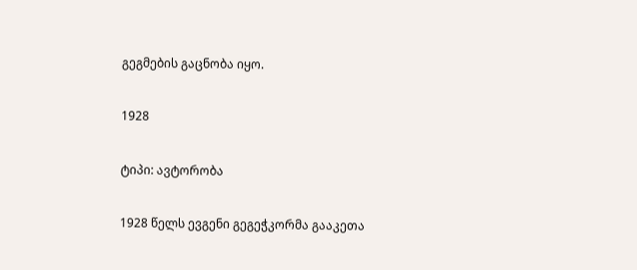გეგმების გაცნობა იყო.

1928

ტიპი: ავტორობა

1928 წელს ევგენი გეგეჭკორმა გააკეთა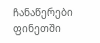ჩანაწერები ფინეთში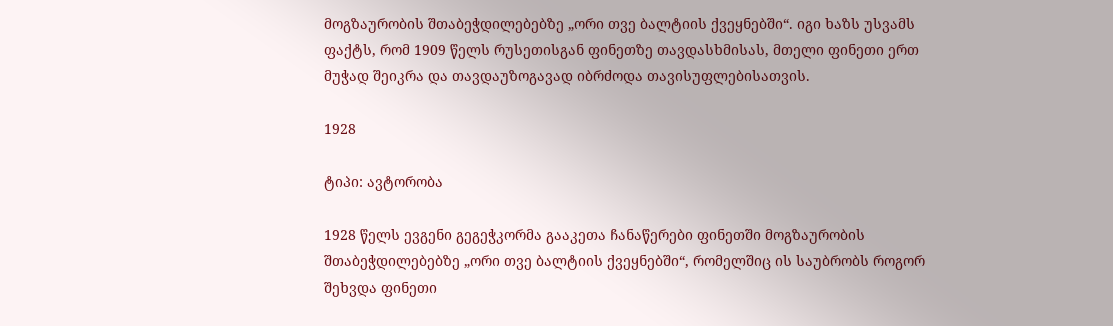მოგზაურობის შთაბეჭდილებებზე „ორი თვე ბალტიის ქვეყნებში“. იგი ხაზს უსვამს ფაქტს, რომ 1909 წელს რუსეთისგან ფინეთზე თავდასხმისას, მთელი ფინეთი ერთ მუჭად შეიკრა და თავდაუზოგავად იბრძოდა თავისუფლებისათვის.

1928

ტიპი: ავტორობა

1928 წელს ევგენი გეგეჭკორმა გააკეთა ჩანაწერები ფინეთში მოგზაურობის შთაბეჭდილებებზე „ორი თვე ბალტიის ქვეყნებში“, რომელშიც ის საუბრობს როგორ შეხვდა ფინეთი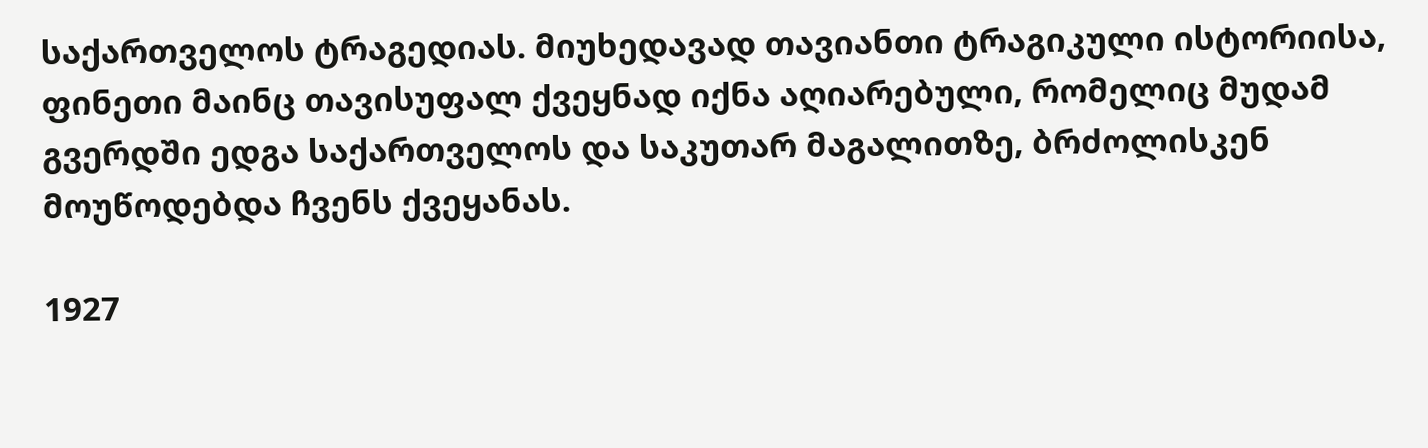საქართველოს ტრაგედიას. მიუხედავად თავიანთი ტრაგიკული ისტორიისა, ფინეთი მაინც თავისუფალ ქვეყნად იქნა აღიარებული, რომელიც მუდამ გვერდში ედგა საქართველოს და საკუთარ მაგალითზე, ბრძოლისკენ მოუწოდებდა ჩვენს ქვეყანას.

1927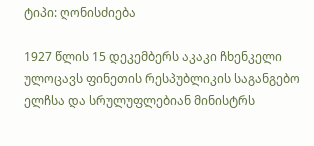ტიპი: ღონისძიება

1927 წლის 15 დეკემბერს აკაკი ჩხენკელი ულოცავს ფინეთის რესპუბლიკის საგანგებო ელჩსა და სრულუფლებიან მინისტრს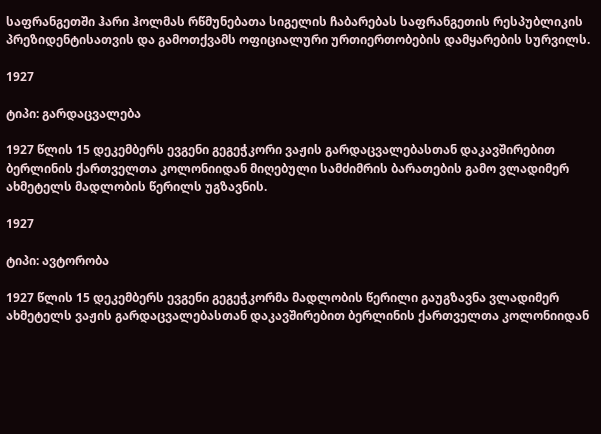საფრანგეთში ჰარი ჰოლმას რწმუნებათა სიგელის ჩაბარებას საფრანგეთის რესპუბლიკის პრეზიდენტისათვის და გამოთქვამს ოფიციალური ურთიერთობების დამყარების სურვილს.

1927

ტიპი: გარდაცვალება

1927 წლის 15 დეკემბერს ევგენი გეგეჭკორი ვაჟის გარდაცვალებასთან დაკავშირებით ბერლინის ქართველთა კოლონიიდან მიღებული სამძიმრის ბარათების გამო ვლადიმერ ახმეტელს მადლობის წერილს უგზავნის.

1927

ტიპი: ავტორობა

1927 წლის 15 დეკემბერს ევგენი გეგეჭკორმა მადლობის წერილი გაუგზავნა ვლადიმერ ახმეტელს ვაჟის გარდაცვალებასთან დაკავშირებით ბერლინის ქართველთა კოლონიიდან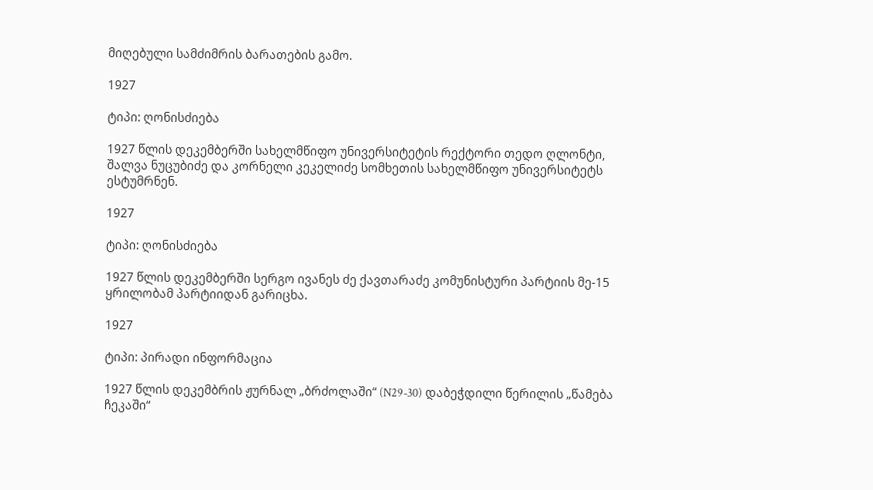მიღებული სამძიმრის ბარათების გამო.

1927

ტიპი: ღონისძიება

1927 წლის დეკემბერში სახელმწიფო უნივერსიტეტის რექტორი თედო ღლონტი, შალვა ნუცუბიძე და კორნელი კეკელიძე სომხეთის სახელმწიფო უნივერსიტეტს ესტუმრნენ.

1927

ტიპი: ღონისძიება

1927 წლის დეკემბერში სერგო ივანეს ძე ქავთარაძე კომუნისტური პარტიის მე-15 ყრილობამ პარტიიდან გარიცხა.

1927

ტიპი: პირადი ინფორმაცია

1927 წლის დეკემბრის ჟურნალ „ბრძოლაში“ (N29-30) დაბეჭდილი წერილის „წამება ჩეკაში“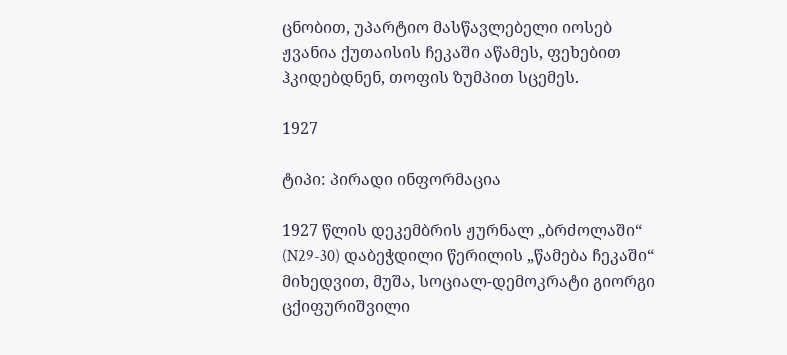ცნობით, უპარტიო მასწავლებელი იოსებ ჟვანია ქუთაისის ჩეკაში აწამეს, ფეხებით ჰკიდებდნენ, თოფის ზუმპით სცემეს.

1927

ტიპი: პირადი ინფორმაცია

1927 წლის დეკემბრის ჟურნალ „ბრძოლაში“ (N29-30) დაბეჭდილი წერილის „წამება ჩეკაში“ მიხედვით, მუშა, სოციალ-დემოკრატი გიორგი ცქიფურიშვილი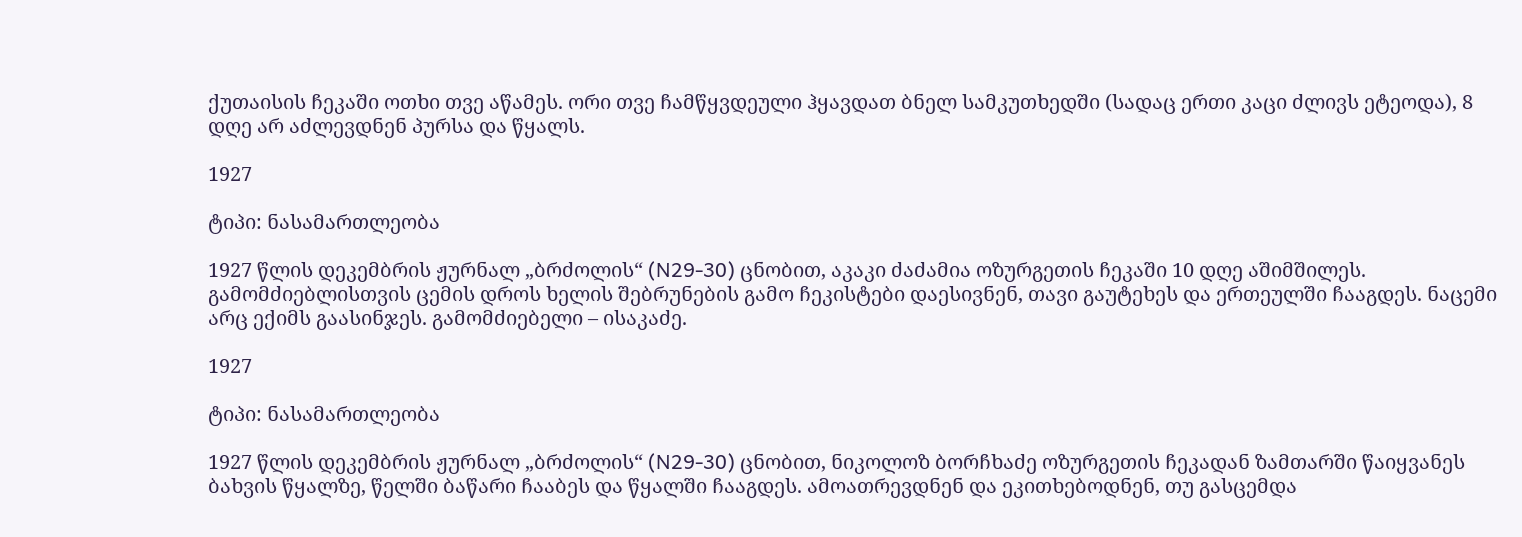ქუთაისის ჩეკაში ოთხი თვე აწამეს. ორი თვე ჩამწყვდეული ჰყავდათ ბნელ სამკუთხედში (სადაც ერთი კაცი ძლივს ეტეოდა), 8 დღე არ აძლევდნენ პურსა და წყალს.

1927

ტიპი: ნასამართლეობა

1927 წლის დეკემბრის ჟურნალ „ბრძოლის“ (N29-30) ცნობით, აკაკი ძაძამია ოზურგეთის ჩეკაში 10 დღე აშიმშილეს. გამომძიებლისთვის ცემის დროს ხელის შებრუნების გამო ჩეკისტები დაესივნენ, თავი გაუტეხეს და ერთეულში ჩააგდეს. ნაცემი არც ექიმს გაასინჯეს. გამომძიებელი – ისაკაძე.

1927

ტიპი: ნასამართლეობა

1927 წლის დეკემბრის ჟურნალ „ბრძოლის“ (N29-30) ცნობით, ნიკოლოზ ბორჩხაძე ოზურგეთის ჩეკადან ზამთარში წაიყვანეს ბახვის წყალზე, წელში ბაწარი ჩააბეს და წყალში ჩააგდეს. ამოათრევდნენ და ეკითხებოდნენ, თუ გასცემდა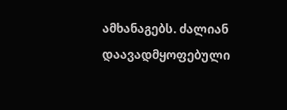ამხანაგებს. ძალიან დაავადმყოფებული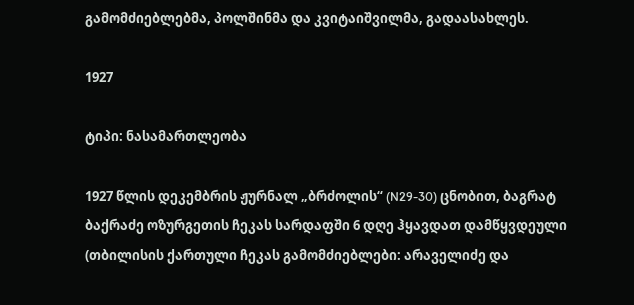გამომძიებლებმა, პოლშინმა და კვიტაიშვილმა, გადაასახლეს.

1927

ტიპი: ნასამართლეობა

1927 წლის დეკემბრის ჟურნალ „ბრძოლის“ (N29-30) ცნობით, ბაგრატ ბაქრაძე ოზურგეთის ჩეკას სარდაფში 6 დღე ჰყავდათ დამწყვდეული (თბილისის ქართული ჩეკას გამომძიებლები: არაველიძე და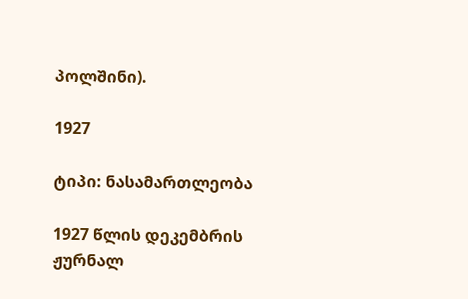პოლშინი).

1927

ტიპი: ნასამართლეობა

1927 წლის დეკემბრის ჟურნალ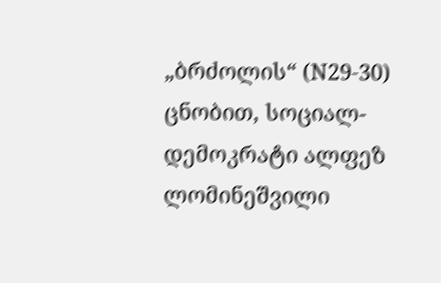„ბრძოლის“ (N29-30) ცნობით, სოციალ-დემოკრატი ალფეზ ლომინეშვილი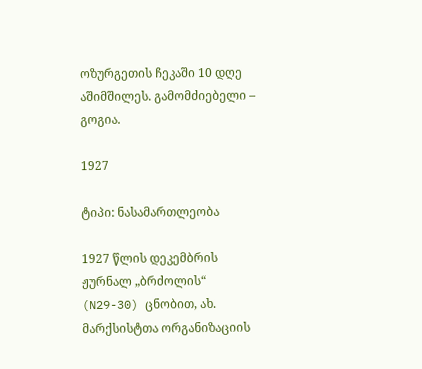ოზურგეთის ჩეკაში 10 დღე აშიმშილეს. გამომძიებელი – გოგია.

1927

ტიპი: ნასამართლეობა

1927 წლის დეკემბრის ჟურნალ „ბრძოლის“ (N29-30) ცნობით, ახ. მარქსისტთა ორგანიზაციის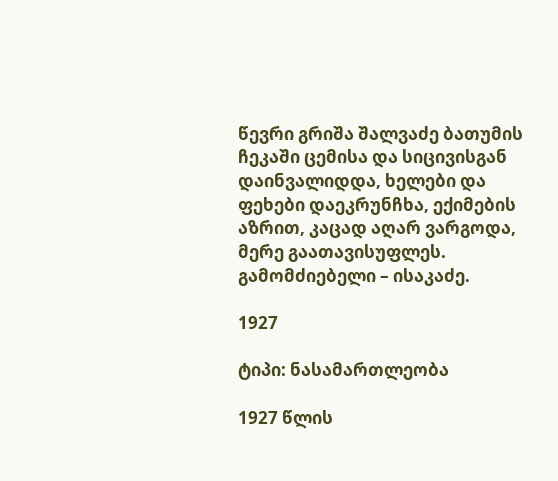წევრი გრიშა შალვაძე ბათუმის ჩეკაში ცემისა და სიცივისგან დაინვალიდდა, ხელები და ფეხები დაეკრუნჩხა, ექიმების აზრით, კაცად აღარ ვარგოდა, მერე გაათავისუფლეს. გამომძიებელი – ისაკაძე.

1927

ტიპი: ნასამართლეობა

1927 წლის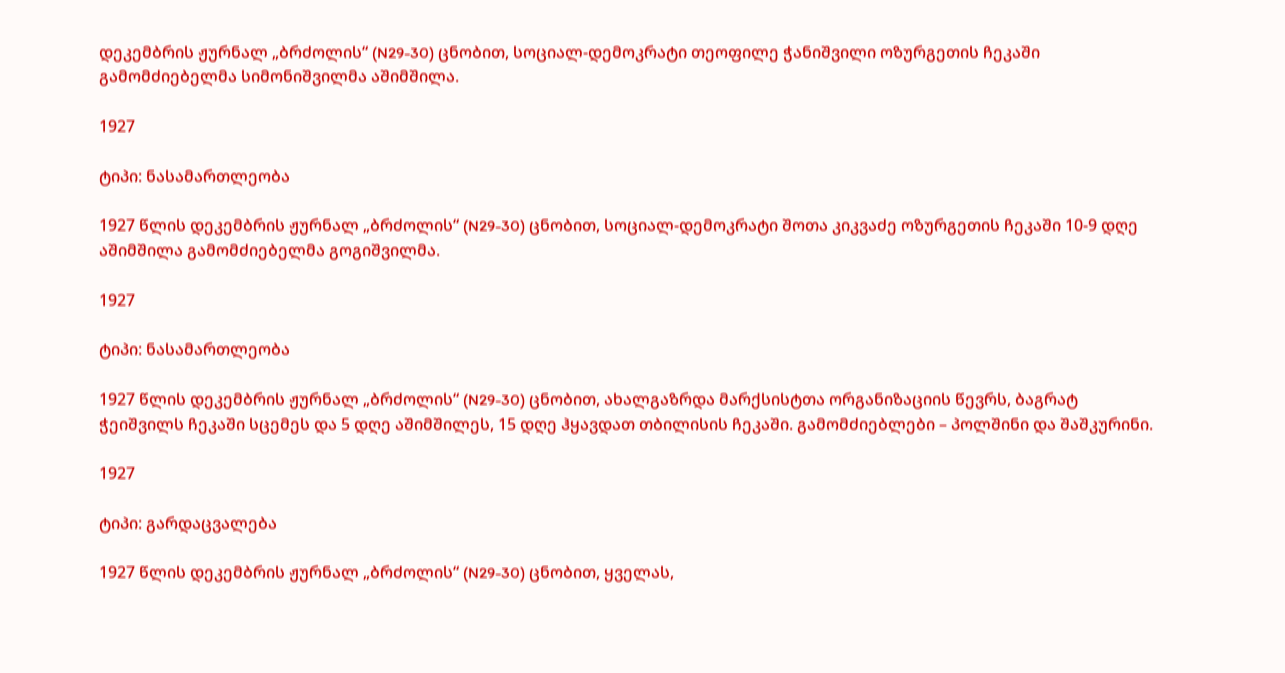დეკემბრის ჟურნალ „ბრძოლის“ (N29-30) ცნობით, სოციალ-დემოკრატი თეოფილე ჭანიშვილი ოზურგეთის ჩეკაში გამომძიებელმა სიმონიშვილმა აშიმშილა.

1927

ტიპი: ნასამართლეობა

1927 წლის დეკემბრის ჟურნალ „ბრძოლის“ (N29-30) ცნობით, სოციალ-დემოკრატი შოთა კიკვაძე ოზურგეთის ჩეკაში 10-9 დღე აშიმშილა გამომძიებელმა გოგიშვილმა.

1927

ტიპი: ნასამართლეობა

1927 წლის დეკემბრის ჟურნალ „ბრძოლის“ (N29-30) ცნობით, ახალგაზრდა მარქსისტთა ორგანიზაციის წევრს, ბაგრატ ჭეიშვილს ჩეკაში სცემეს და 5 დღე აშიმშილეს, 15 დღე ჰყავდათ თბილისის ჩეკაში. გამომძიებლები – პოლშინი და შაშკურინი.

1927

ტიპი: გარდაცვალება

1927 წლის დეკემბრის ჟურნალ „ბრძოლის“ (N29-30) ცნობით, ყველას,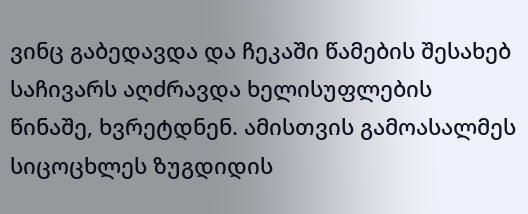ვინც გაბედავდა და ჩეკაში წამების შესახებ საჩივარს აღძრავდა ხელისუფლების წინაშე, ხვრეტდნენ. ამისთვის გამოასალმეს სიცოცხლეს ზუგდიდის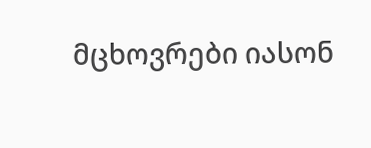მცხოვრები იასონ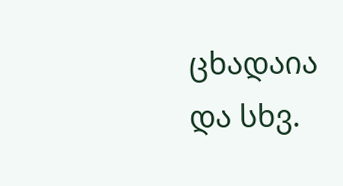ცხადაია და სხვ.